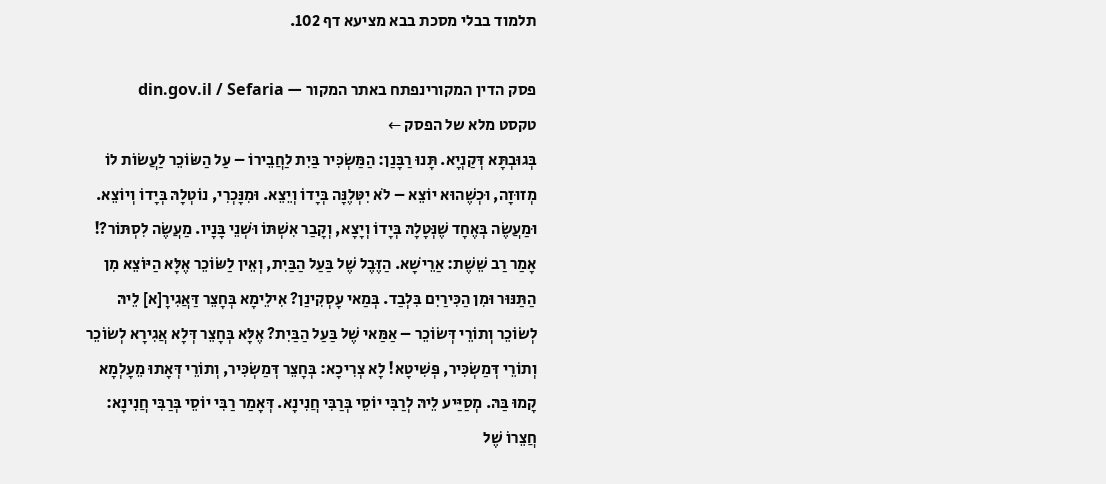תלמוד בבלי מסכת בבא מציעא דף 102.

פסק הדין המקורינפתח באתר המקור — din.gov.il / Sefaria
טקסט מלא של הפסק ←
בְּגוּבְתָּא דְּקַנְיָא. תָּנוּ רַבָּנַן: הַמַּשְׂכִּיר בַּיִת לַחֲבֵירוֹ – עַל הַשּׂוֹכֵר לַעֲשׂוֹת לוֹ מְזוּזָה, וּכְשֶׁהוּא יוֹצֵא – לֹא יִטְּלֶנָּה בְּיָדוֹ וְיֵצֵא. וּמִנׇּכְרִי, נוֹטְלָהּ בְּיָדוֹ וְיוֹצֵא. וּמַעֲשֶׂה בְּאֶחָד שֶׁנְּטָלָהּ בְּיָדוֹ וְיָצָא, וְקָבַר אִשְׁתּוֹ וּשְׁנֵי בָּנָיו. מַעֲשֶׂה לִסְתּוֹר?! אָמַר רַב שֵׁשֶׁת: אַרֵישָׁא. הַזֶּבֶל שֶׁל בַּעַל הַבַּיִת, וְאֵין לַשּׂוֹכֵר אֶלָּא הַיּוֹצֵא מִן הַתַּנּוּר וּמִן הַכִּירַיִם בִּלְבַד. בְּמַאי עָסְקִינַן? אִילֵימָא בְּחָצֵר דַּאֲגִירָ[א] לֵיהּ לְשׂוֹכֵר וְתוֹרֵי דְּשׂוֹכֵר – אַמַּאי שֶׁל בַּעַל הַבַּיִת? אֶלָּא בְּחָצֵר דְּלָא אֲגִירָא לְשׂוֹכֵר וְתוֹרֵי דְּמַשְׂכִּיר, פְּשִׁיטָא! לָא צְרִיכָא: בְּחָצֵר דְּמַשְׂכִּיר, וְתוֹרֵי דְּאָתוּ מֵעָלְמָא קָמוּ בַּהּ. מְסַיַּיע לֵיהּ לְרַבִּי יוֹסֵי בְּרַבִּי חֲנִינָא. דְּאָמַר רַבִּי יוֹסֵי בְּרַבִּי חֲנִינָא: חֲצֵרוֹ שֶׁל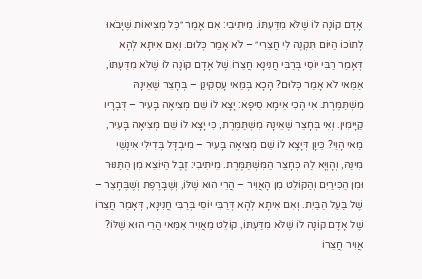אָדָם קוֹנָה לוֹ שֶׁלֹּא מִדַּעְתּוֹ. מֵיתִיבִי: אִם אָמַר ״כׇּל מְצִיאוֹת שֶׁיָּבֹאוּ לְתוֹכוֹ הַיּוֹם תִּקְנֶה לִי חֲצֵרִי״ – לֹא אָמַר כְּלוּם. וְאִם אִיתָא לְהָא דְּאָמַר רַבִּי יוֹסֵי בְּרַבִּי חֲנִינָא חֲצֵרוֹ שֶׁל אָדָם קוֹנָה לוֹ שֶׁלֹּא מִדַּעְתּוֹ, אַמַּאי לֹא אָמַר כְּלוּם? הָכָא בְּמַאי עָסְקִינַן – בְּחָצֵר שֶׁאֵינָהּ מִשְׁתַּמֶּרֶת. אִי הָכִי אֵימָא סֵיפָא: יָצָא לוֹ שֵׁם מְצִיאָה בָּעִיר – דְּבָרָיו קַיָּימִין. וְאִי בְּחָצֵר שֶׁאֵינָהּ מִשְׁתַּמֶּרֶת, כִּי יָצָא לוֹ שֵׁם מְצִיאָה בָּעִיר, מַאי הָוֵי? כֵּיוָן דְּיָצָא לוֹ שֵׁם מְצִיאָה בָּעִיר – מִיבְדָּל בְּדִילִי אִינָשֵׁי מִינַּהּ, וְהָוְיָא לַהּ כְּחָצֵר הַמִּשְׁתַּמֶּרֶת. מֵיתִיבִי: זֶבֶל הַיּוֹצֵא מִן הַתַּנּוּר וּמִן הַכִּירַיִם וְהַקּוֹלֵט מִן הָאֲוִיר – הֲרֵי הוּא שֶׁלּוֹ, וְשֶׁבָּרֶפֶת וְשֶׁבֶּחָצֵר – שֶׁל בַּעַל הַבַּיִת. וְאִם אִיתָא לְהָא דְּרַבִּי יוֹסֵי בְּרַבִּי חֲנִינָא, דְּאָמַר חֲצֵרוֹ שֶׁל אָדָם קוֹנָה לוֹ שֶׁלֹּא מִדַּעְתּוֹ, קוֹלֵט מֵאֲוִיר אַמַּאי הֲרֵי הוּא שֶׁלּוֹ? אֲוִיר חֲצֵרוֹ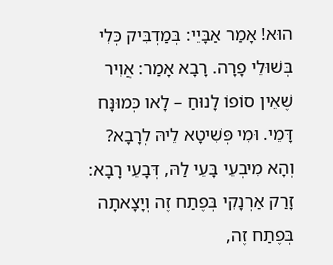הוּא! אָמַר אַבָּיֵי: בְּמַדְבִּיק כְּלִי בְּשׁוּלֵי פָרָה. רָבָא אָמַר: אֲוִיר שֶׁאֵין סוֹפוֹ לָנוּחַ – לָאו כְּמוּנָּח דָּמֵי. וּמִי פְּשִׁיטָא לֵיהּ לְרָבָא? וְהָא מִיבְעֵי בָּעֵי לַהּ, דְּבָעֵי רָבָא: זָרַק אַרְנָקִי בְּפֶתַח זֶה וְיָצָאתָה בְּפֶתַח זֶה,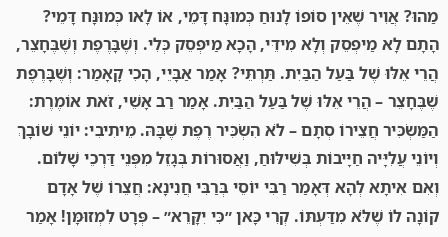מַהוּ? אֲוִיר שֶׁאֵין סוֹפוֹ לָנוּחַ כְּמוּנָּח דָּמֵי, אוֹ לָאו כְּמוּנָּח דָּמֵי? הָתָם לָא מַיפְסֵק וְלָא מִידֵּי, הָכָא מַיפְסֵק כְּלִי. וְשֶׁבָּרֶפֶת וְשֶׁבֶּחָצֵר, הֲרֵי אֵלּוּ שֶׁל בַּעַל הַבַּיִת. תַּרְתֵּי? אָמַר אַבָּיֵי, הָכִי קָאָמַר: וְשֶׁבָּרֶפֶת שֶׁבֶּחָצֵר – הֲרֵי אֵלּוּ שֶׁל בַּעַל הַבַּיִת. אָמַר רַב אָשֵׁי, זֹאת אוֹמֶרֶת: הַמַּשְׂכִּיר חֲצֵירוֹ סְתָם – לֹא הִשְׂכִּיר רֶפֶת שֶׁבָּהּ. מֵיתִיבִי: יוֹנֵי שׁוֹבָךְ וְיוֹנֵי עֲלִיָּיה חַיָּיבוֹת בְּשִׁילּוּחַ, וַאֲסוּרוֹת בְּגָזֵל מִפְּנֵי דַּרְכֵי שָׁלוֹם. וְאִם אִיתָא לְהָא דְּאָמַר רַבִּי יוֹסֵי בְּרַבִּי חֲנִינָא: חֲצֵרוֹ שֶׁל אָדָם קוֹנָה לוֹ שֶׁלֹּא מִדַּעְתּוֹ. קְרִי כָּאן ״כִּי יִקָּרֵא״ – פְּרָט לִמְזוּמָּן! אָמַר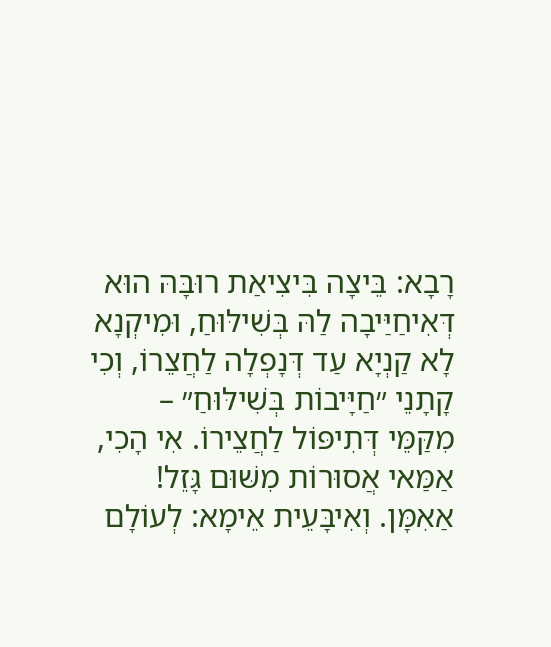רָבָא: בֵּיצָה בִּיצִיאַת רוּבָּהּ הוּא דְּאִיחַיַּיבָה לַהּ בְּשִׁילּוּחַ, וּמִיקְנָא לָא קַנְיָא עַד דְּנָפְלָה לַחֲצֵרוֹ, וְכִי קָתָנֵי ״חַיָּיבוֹת בְּשִׁילּוּחַ״ – מִקַּמֵּי דְּתִיפּוֹל לַחֲצֵירוֹ. אִי הָכִי, אַמַּאי אֲסוּרוֹת מִשּׁוּם גָּזֵל! אַאִמָּן. וְאִיבָּעֵית אֵימָא: לְעוֹלָם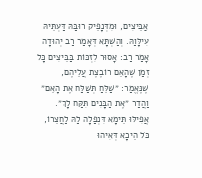אַבֵּיצִים, וּמִדְּנָפֵיק רוּבַּהּ דַּעְתֵּיהּ עִילָּוַהּ. וְהַשְׁתָּא דְּאָמַר רַב יְהוּדָה אָמַר רַב: אָסוּר לִזְכּוֹת בַּבֵּיצִים כׇּל זְמַן שֶׁהָאֵם רוֹבֶצֶת עֲלֵיהֶם, שֶׁנֶּאֱמַר: ״שַׁלֵּחַ תְּשַׁלַּח אֶת הָאֵם״ וַהֲדַר ״אֶת הַבָּנִים תִּקַּח לָךְ״. אֲפִילּוּ תֵּימָא דִּנְפַלָה לַהּ לַחֲצֵרוֹ, כֹּל הֵיכָא דְּאִיהוּ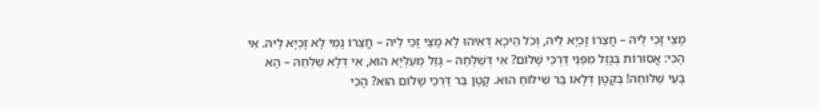מָצֵי זָכֵי לֵיהּ – חֲצֵרוֹ זָכְיָא לֵיהּ, וְכֹל הֵיכָא דְּאִיהוּ לָא מָצֵי זָכֵי לֵיהּ – חֲצֵרוֹ נָמֵי לָא זָכְיָא לֵיהּ. אִי הָכִי: אֲסוּרוֹת בְּגָזֵל מִפְּנֵי דַּרְכֵי שָׁלוֹם? אִי דְּשַׁלְּחַהּ – גָּזֵל מְעַלְּיָא הוּא, אִי דְּלָא שַׁלְּחַהּ – הָא בָּעֵי שַׁלּוֹחַהּ! בְּקָטָן דְּלָאו בַּר שִׁילּוּחַ הוּא. קָטָן בַּר דַּרְכֵי שָׁלוֹם הוּא? הָכִי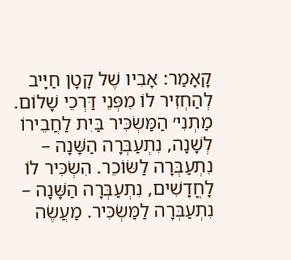קָאָמַר: אָבִיו שֶׁל קָטָן חַיָּיב לְהַחְזִיר לוֹ מִפְּנֵי דַּרְכֵי שָׁלוֹם. מַתְנִי׳ הַמַּשְׂכִּיר בַּיִת לַחֲבֵירוֹ לְשָׁנָה, נִתְעַבְּרָה הַשָּׁנָה – נִתְעַבְּרָה לַשּׂוֹכֵר. הִשְׂכִּיר לוֹ לָחֳדָשִׁים, נִתְעַבְּרָה הַשָּׁנָה – נִתְעַבְּרָה לַמַּשְׂכִּיר. מַעֲשֶׂה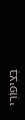בְּצִיפּוֹרִי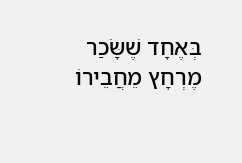בְּאֶחָד שֶׁשָּׂכַר מֶרְחָץ מֵחֲבֵירוֹ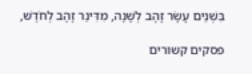בִּשְׁנֵים עָשָׂר זָהָב לְשָׁנָה, מִדִּינַר זָהָב לְחֹדֶשׁ,

פסקים קשורים